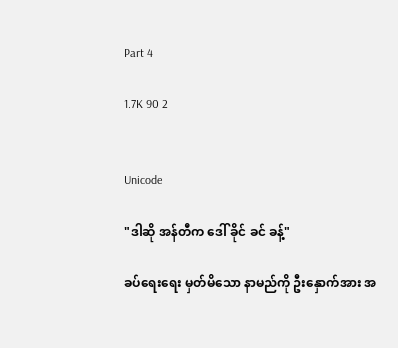Part 4

1.7K 90 2


Unicode

"ဒါဆို အန်တီက ဒေါ် ခိုင် ခင် ခန့်"

ခပ်ရေးရေး မှတ်မိသော နာမည်ကို ဦးနှောက်အား အ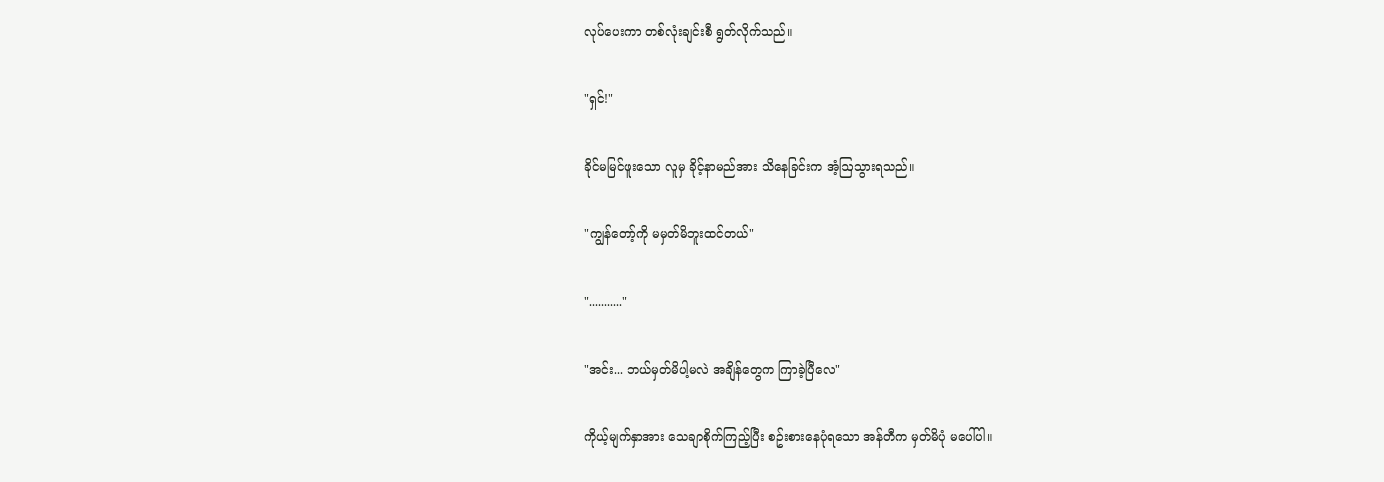လုပ်ပေးကာ တစ်လုံးချင်းစီ ရွတ်လိုက်သည်။

"ရှင်!"

ခိုင်မမြင်ဖူးသော လူမှ ခိုင့်နာမည်အား သိနေခြင်းက အံ့ဩသွားရသည်။

"ကျွန်တော့်ကို မမှတ်မိဘူးထင်တယ်"

"..........."

"အင်း... ဘယ်မှတ်မိပါ့မလဲ အချိန်တွေက ကြာခဲ့ပြီလေ"

ကိုယ့်မျက်နှာအား သေချာစိုက်ကြည့်ပြီး စဥ်းစားနေပုံရသော အန်တီက မှတ်မိပုံ မပေါ်ပါ။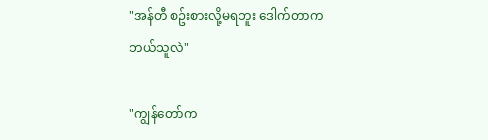"အန်တီ စဥ်းစားလို့မရဘူး ဒေါက်တာက ဘယ်သူလဲ"

"ကျွန်တော်က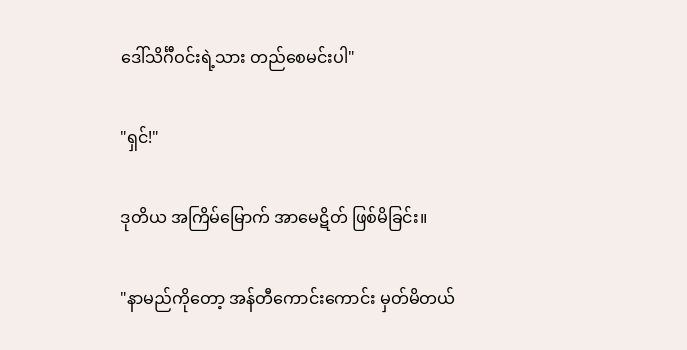ဒေါ်သိင်္ဂီဝင်းရဲ့သား တည်စေမင်းပါ"

"ရှင်!"

ဒုတိယ အကြိမ်မြောက် အာမေဋိတ် ဖြစ်မိခြင်း။

"နာမည်ကိုတော့ အန်တီကောင်းကောင်း မှတ်မိတယ်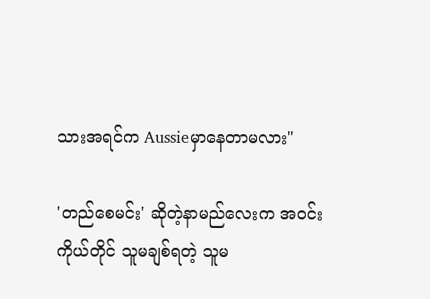သားအရင်က Aussieမှာနေတာမလား"

'တည်စေမင်း' ဆိုတဲ့နာမည်လေးက အဝင်းကိုယ်တိုင် သူမချစ်ရတဲ့ သူမ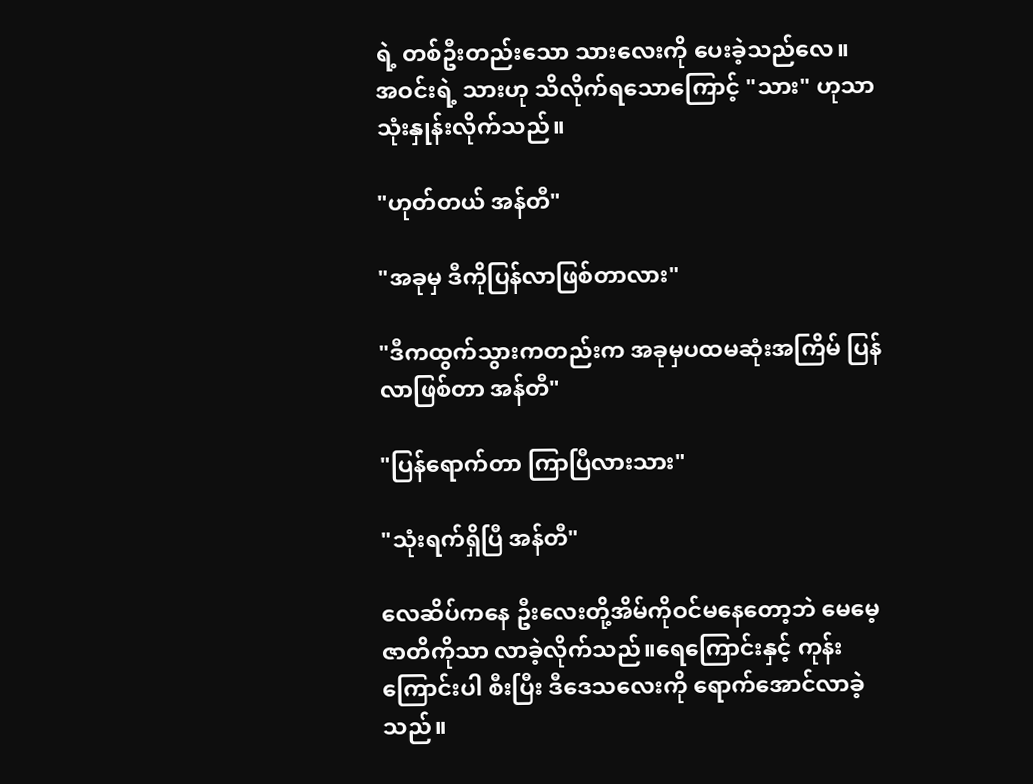ရဲ့ တစ်ဦးတည်းသော သားလေးကို ပေးခဲ့သည်လေ။
အဝင်းရဲ့ သားဟု သိလိုက်ရသောကြောင့် "သား" ဟုသာ သုံးနှုန်းလိုက်သည်။

"ဟုတ်တယ် အန်တီ"

"အခုမှ ဒီကိုပြန်လာဖြစ်တာလား"

"ဒီကထွက်သွားကတည်းက အခုမှပထမဆုံးအကြိမ် ပြန်လာဖြစ်တာ အန်တီ"

"ပြန်ရောက်တာ ကြာပြီလားသား"

"သုံးရက်ရှိပြီ အန်တီ"

လေဆိပ်ကနေ ဦးလေးတို့အိမ်ကိုဝင်မနေတော့ဘဲ မေမေ့ဇာတိကိုသာ လာခဲ့လိုက်သည်။ရေကြောင်းနှင့် ကုန်းကြောင်းပါ စီးပြီး ဒီဒေသလေးကို ရောက်အောင်လာခဲ့သည်။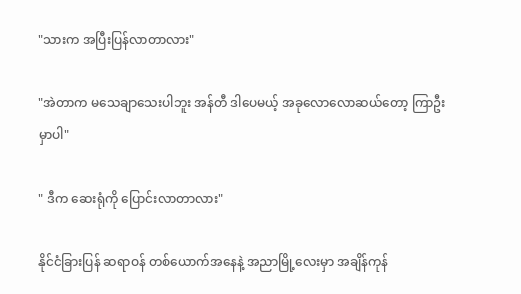"သားက အပြီးပြန်လာတာလား"

"အဲတာက မသေချာသေးပါဘူး အန်တီ ဒါပေမယ့် အခုလောလောဆယ်တော့ ကြာဦးမှာပါ"

" ဒီက ဆေးရုံကို ပြောင်းလာတာလား"

နိုင်ငံခြားပြန် ဆရာဝန် တစ်ယောက်အနေနဲ့ အညာမြို့လေးမှာ အချိန်ကုန်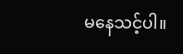မနေသင့်ပါ။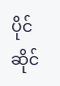ပိုင်ဆိုင်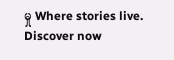မှု Where stories live. Discover now